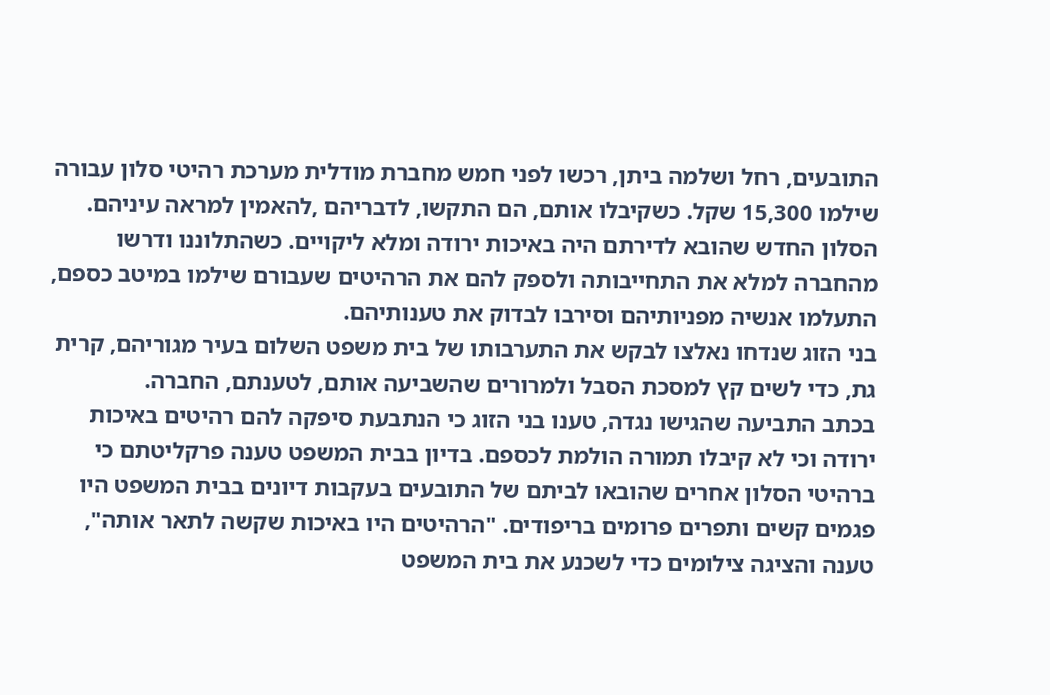התובעים, רחל ושלמה ביתן, רכשו לפני חמש מחברת מודלית מערכת רהיטי סלון עבורה שילמו 15,300 שקל. כשקיבלו אותם, הם התקשו, לדבריהם ,להאמין למראה עיניהם. הסלון החדש שהובא לדירתם היה באיכות ירודה ומלא ליקויים. כשהתלוננו ודרשו מהחברה למלא את התחייבותה ולספק להם את הרהיטים שעבורם שילמו במיטב כספם, התעלמו אנשיה מפניותיהם וסירבו לבדוק את טענותיהם.
בני הזוג שנדחו נאלצו לבקש את התערבותו של בית משפט השלום בעיר מגוריהם, קרית גת, כדי לשים קץ למסכת הסבל ולמרורים שהשביעה אותם, לטענתם, החברה.
בכתב התביעה שהגישו נגדה, טענו בני הזוג כי הנתבעת סיפקה להם רהיטים באיכות ירודה וכי לא קיבלו תמורה הולמת לכספם. בדיון בבית המשפט טענה פרקליטתם כי ברהיטי הסלון אחרים שהובאו לביתם של התובעים בעקבות דיונים בבית המשפט היו פגמים קשים ותפרים פרומים בריפודים. "הרהיטים היו באיכות שקשה לתאר אותה", טענה והציגה צילומים כדי לשכנע את בית המשפט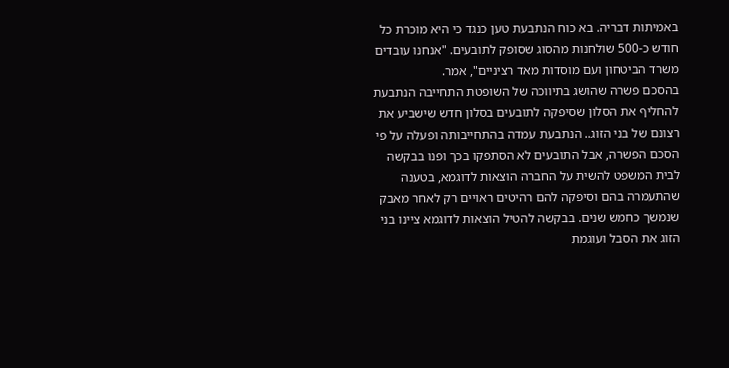באמיתות דבריה. בא כוח הנתבעת טען כנגד כי היא מוכרת כל חודש כ-500 שולחנות מהסוג שסופק לתובעים. "אנחנו עובדים משרד הביטחון ועם מוסדות מאד רציניים", אמר.
בהסכם פשרה שהושג בתיווכה של השופטת התחייבה הנתבעת להחליף את הסלון שסיפקה לתובעים בסלון חדש שישביע את רצונם של בני הזוג.. הנתבעת עמדה בהתחייבותה ופעלה על פי הסכם הפשרה, אבל התובעים לא הסתפקו בכך ופנו בבקשה לבית המשפט להשית על החברה הוצאות לדוגמא, בטענה שהתעמרה בהם וסיפקה להם רהיטים ראויים רק לאחר מאבק שנמשך כחמש שנים. בבקשה להטיל הוצאות לדוגמא ציינו בני הזוג את הסבל ועוגמת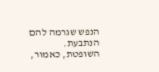הנפש שגרמה להם הנתבעת.
השופטת, כאמור,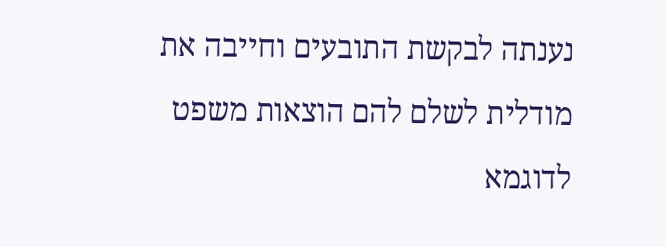נענתה לבקשת התובעים וחייבה את מודלית לשלם להם הוצאות משפט לדוגמא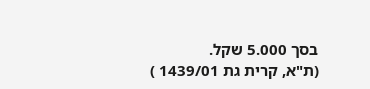בסך 5.000 שקל.
(ת"א, קרית גת 1439/01 )